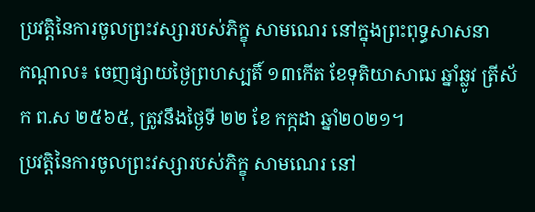ប្រវត្តិនៃការចូលព្រះវស្សារបស់ភិក្ខុ សាមណេរ នៅក្នុងព្រះពុទ្ធសាសនា
កណ្តាល៖ ចេញផ្សាយថ្ងៃព្រហស្បតិ៍ ១៣កើត ខែទុតិយាសាឍ ឆ្នាំឆ្លូវ ត្រីស័ក ព.ស ២៥៦៥, ត្រូវនឹងថ្ងៃទី ២២ ខែ កក្កដា ឆ្នាំ២០២១។
ប្រវត្តិនៃការចូលព្រះវស្សារបស់ភិក្ខុ សាមណេរ នៅ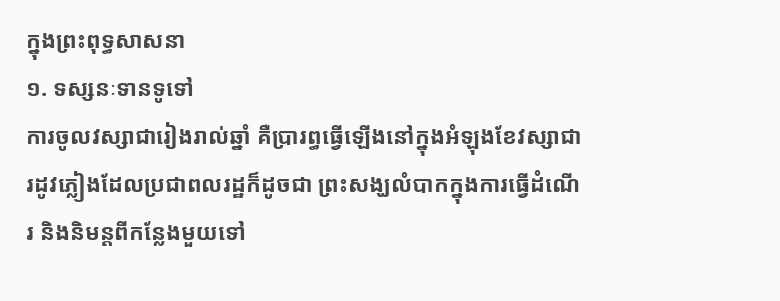ក្នុងព្រះពុទ្ធសាសនា
១. ទស្សនៈទានទូទៅ
ការចូលវស្សាជារៀងរាល់ឆ្នាំ គឺប្រារព្ធធ្វើឡើងនៅក្នុងអំឡុងខែវស្សាជារដូវភ្លៀងដែលប្រជាពលរដ្ឋក៏ដូចជា ព្រះសង្ឃលំបាកក្នុងការធ្វើដំណើរ និងនិមន្តពីកន្លែងមួយទៅ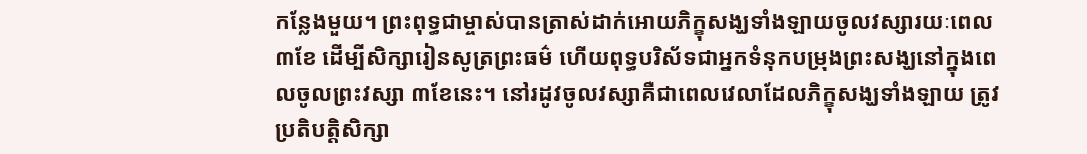កន្លែងមួយ។ ព្រះពុទ្ធជាម្ចាស់បានត្រាស់ដាក់អោយភិក្ខុសង្ឃទាំងឡាយចូលវស្សារយៈពេល ៣ខែ ដើម្បីសិក្សារៀនសូត្រព្រះធម៌ ហើយពុទ្ធបរិស័ទជាអ្នកទំនុកបម្រុងព្រះសង្ឃនៅក្នុងពេលចូលព្រះវស្សា ៣ខែនេះ។ នៅរដូវចូលវស្សាគឺជាពេលវេលាដែលភិក្ខុសង្ឃទាំងឡាយ ត្រូវប្រតិបត្តិសិក្សា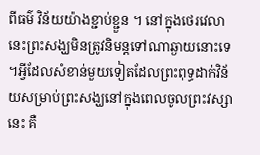ពីធម៌ វិន័យយ៉ាងខ្ជាប់ខ្ជួន ។ នៅក្នុងថេរវេលានេះព្រះសង្ឃមិនត្រូវនិមន្តទៅណាឆ្ងាយនោះទេ ។អ្វីដែលសំខាន់មួយទៀតដែលព្រះពុទ្ធដាក់វិន័យសម្រាប់ព្រះសង្ឃនៅក្នុងពេលចូលព្រះវស្សានេះ គឺ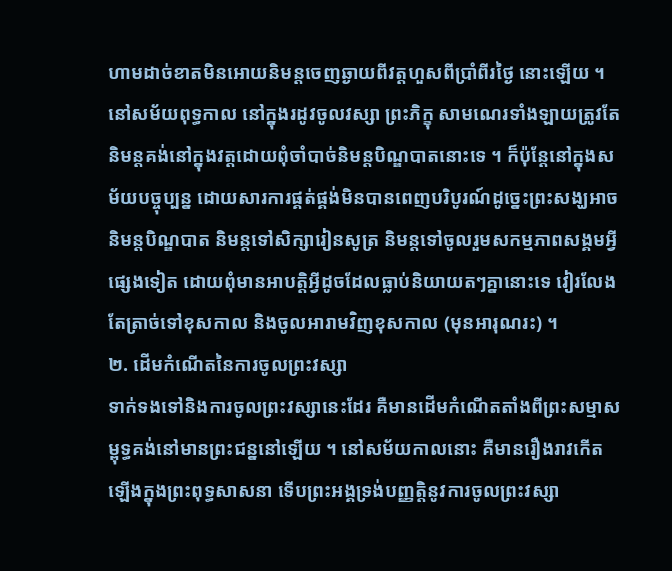ហាមដាច់ខាតមិនអោយនិមន្តចេញឆ្ងាយពីវត្តហួសពីប្រាំពីរថ្ងៃ នោះឡើយ ។
នៅសម័យពុទ្ធកាល នៅក្នុងរដូវចូលវស្សា ព្រះភិក្ខុ សាមណេរទាំងឡាយត្រូវតែនិមន្តគង់នៅក្នុងវត្តដោយពុំចាំបាច់និមន្តបិណ្ឌបាតនោះទេ ។ ក៏ប៉ុន្តែនៅក្នុងសម័យបច្ចុប្បន្ន ដោយសារការផ្គត់ផ្គង់មិនបានពេញបរិបូរណ៍ដូច្នេះព្រះសង្ឃអាចនិមន្តបិណ្ឌបាត និមន្តទៅសិក្សារៀនសូត្រ និមន្តទៅចូលរួមសកម្មភាពសង្គមអ្វីផ្សេងទៀត ដោយពុំមានអាបត្តិអ្វីដូចដែលធ្លាប់និយាយតៗគ្នានោះទេ វៀរលែងតែត្រាច់ទៅខុសកាល និងចូលអារាមវិញខុសកាល (មុនអារុណរះ) ។
២. ដើមកំណើតនៃការចូលព្រះវស្សា
ទាក់ទងទៅនិងការចូលព្រះវស្សានេះដែរ គឺមានដើមកំណើតតាំងពីព្រះសម្មាសម្ពុទ្ធគង់នៅមានព្រះជន្ននៅឡើយ ។ នៅសម័យកាលនោះ គឺមានរឿងរាវកើតឡើងក្នុងព្រះពុទ្ធសាសនា ទើបព្រះអង្គទ្រង់បញ្ញត្តិនូវការចូលព្រះវស្សា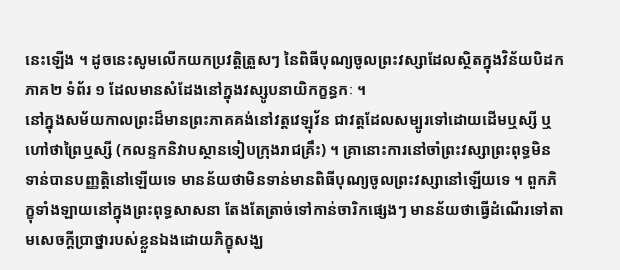នេះឡើង ។ ដូចនេះសូមលើកយកប្រវត្តិត្រួសៗ នៃពិធីបុណ្យចូលព្រះវស្សាដែលស្ថិតក្នុងវិន័យបិដកភាគ២ ទំព័រ ១ ដែលមានសំដែងនៅក្នុងវស្សូបនាយិកក្ខន្ធកៈ ។
នៅក្នុងសម័យកាលព្រះដ៏មានព្រះភាគគង់នៅវត្តវេឡុវ័ន ជាវត្តដែលសម្បូរទៅដោយដើមឬស្សី ឬហៅថាព្រៃឬស្សី (កលន្ទកនិវាបស្ថានទៀបក្រុងរាជគ្រឹះ) ។ គ្រានោះការនៅចាំព្រះវស្សាព្រះពុទ្ធមិនទាន់បានបញ្ញត្តិនៅឡើយទេ មានន័យថាមិនទាន់មានពិធីបុណ្យចូលព្រះវស្សានៅឡើយទេ ។ ពួកភិក្ខុទាំងឡាយនៅក្នុងព្រះពុទ្ធសាសនា តែងតែត្រាច់ទៅកាន់ចារិកផ្សេងៗ មានន័យថាធ្វើដំណើរទៅតាមសេចក្តីប្រាថ្នារបស់ខ្លួនឯងដោយភិក្ខុសង្ឃ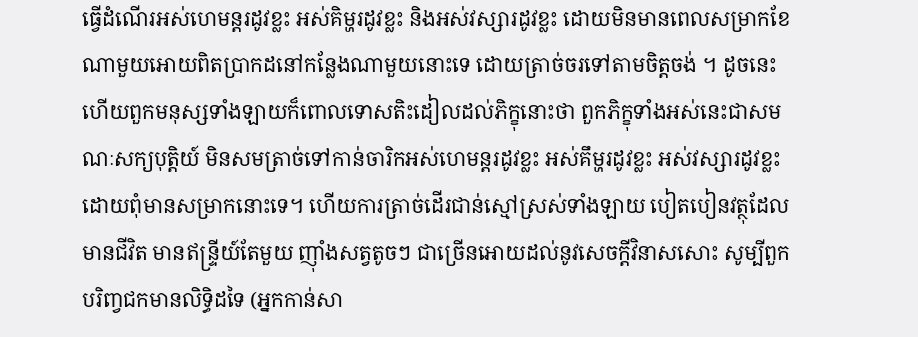ធ្វើដំណើរអស់ហេមន្តរដូវខ្លះ អស់គិម្ហរដូវខ្លះ និងអស់វស្សារដូវខ្លះ ដោយមិនមានពេលសម្រាកខែណាមួយអោយពិតប្រាកដនៅកន្លែងណាមួយនោះទេ ដោយត្រាច់ចរទៅតាមចិត្តចង់ ។ ដូចនេះហើយពួកមនុស្សទាំងឡាយក៏ពោលទោសតិះដៀលដល់ភិក្ខុនោះថា ពួកភិក្ខុទាំងអស់នេះជាសមណៈសក្យបុត្តិយ៍ មិនសមត្រាច់ទៅកាន់ចារិកអស់ហេមន្តរដូវខ្លះ អស់គឹម្ហរដូវខ្លះ អស់វស្សារដូវខ្លះ ដោយពុំមានសម្រាកនោះទេ។ ហើយការត្រាច់ដើរជាន់ស្មៅស្រស់ទាំងឡាយ បៀតបៀនវត្ថុដែលមានជីវិត មានឥន្ទ្រីយ៍តែមួយ ញ៉ាំងសត្វតូចៗ ជាច្រើនអោយដល់នូវសេចក្តីវិនាសសោះ សូម្បីពួកបរិពា្វជកមានលិទ្ធិដទៃ (អ្នកកាន់សា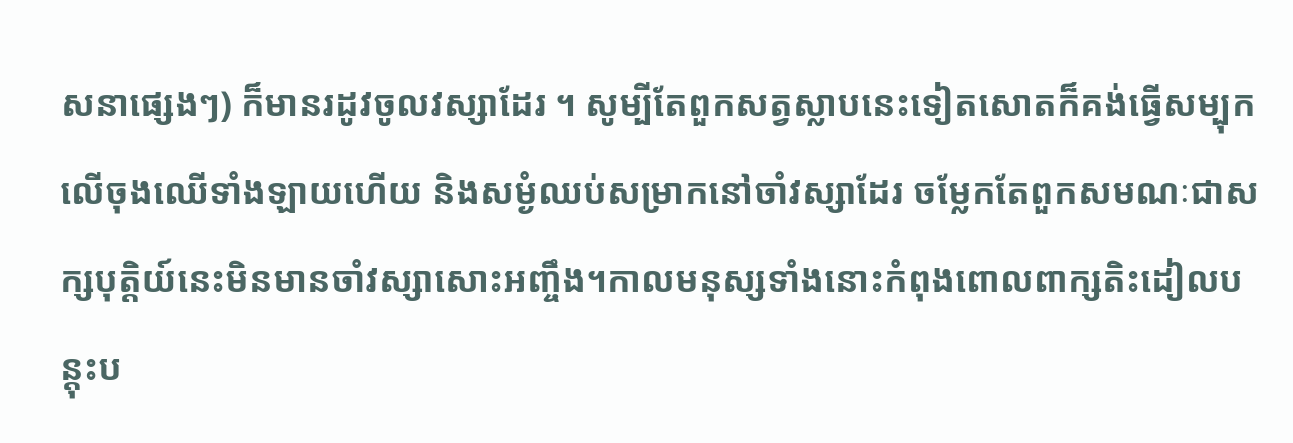សនាផ្សេងៗ) ក៏មានរដូវចូលវស្សាដែរ ។ សូម្បីតែពួកសត្វស្លាបនេះទៀតសោតក៏គង់ធ្វើសម្បុកលើចុងឈើទាំងឡាយហើយ និងសម្ងំឈប់សម្រាកនៅចាំវស្សាដែរ ចម្លែកតែពួកសមណៈជាសក្សបុត្តិយ៍នេះមិនមានចាំវស្សាសោះអញ្ចឹង។កាលមនុស្សទាំងនោះកំពុងពោលពាក្សតិះដៀលបន្តុះប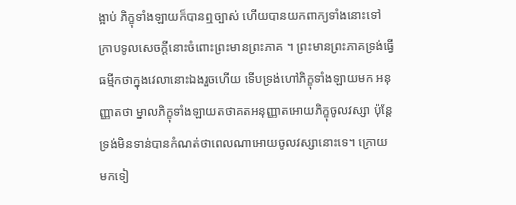ង្អាប់ ភិក្ខុទាំងឡាយក៏បានឮច្បាស់ ហើយបានយកពាក្យទាំងនោះទៅក្រាបទូលសេចក្តីនោះចំពោះព្រះមានព្រះភាគ ។ ព្រះមានព្រះភាគទ្រង់ធ្វើធម្មីកថាក្នុងវេលានោះឯងរួចហើយ ទើបទ្រង់ហៅភិក្ខុទាំងឡាយមក អនុញ្ញាតថា ម្នាលភិក្ខុទាំងឡាយតថាគតអនុញ្ញាតអោយភិក្ខុចូលវស្សា ប៉ុន្តែទ្រង់មិនទាន់បានកំណត់ថាពេលណាអោយចូលវស្សានោះទេ។ ក្រោយមកទៀ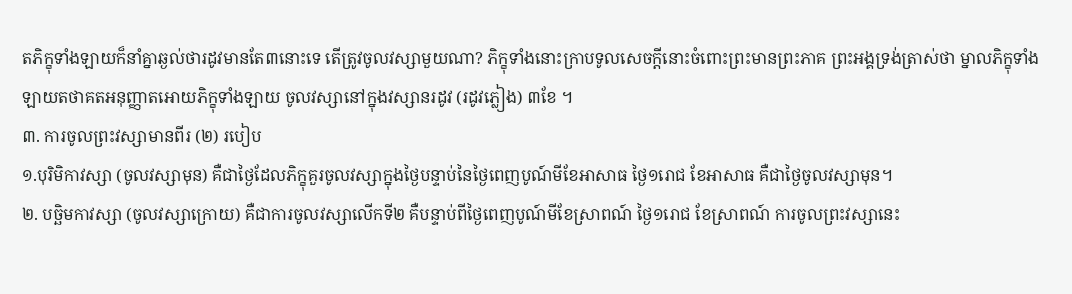តភិក្ខុទាំងឡាយក៏នាំគ្នាឆ្ងល់ថារដូវមានតែ៣នោះទេ តើត្រូវចូលវស្សាមួយណា? ភិក្ខុទាំងនោះក្រាបទូលសេចក្តីនោះចំពោះព្រះមានព្រះភាគ ព្រះអង្គទ្រង់ត្រាស់ថា ម្នាលភិក្ខុទាំងឡាយតថាគតអនុញ្ញាតអោយភិក្ខុទាំងឡាយ ចូលវស្សានៅក្នុងវស្សានរដូវ (រដូវភ្លៀង) ៣ខែ ។
៣. ការចូលព្រះវស្សាមានពីរ (២) របៀប
១.បុរិមិកាវស្សា (ចូលវស្សាមុន) គឺជាថ្ងៃដែលភិក្ខុគួរចូលវស្សាក្នុងថ្ងៃបន្ទាប់នៃថ្ងៃពេញបូណ៍មីខែអាសាធ ថ្ងៃ១រោជ ខែអាសាធ គឺជាថ្ងៃចូលវស្សាមុន។
២. បច្ឆិមកាវស្សា (ចូលវស្សាក្រោយ) គឺជាការចូលវស្សាលើកទី២ គឺបន្ទាប់ពីថ្ងៃពេញបូណ៍មីខែស្រាពណ៍ ថ្ងៃ១រោជ ខែស្រាពណ៍ ការចូលព្រះវស្សានេះ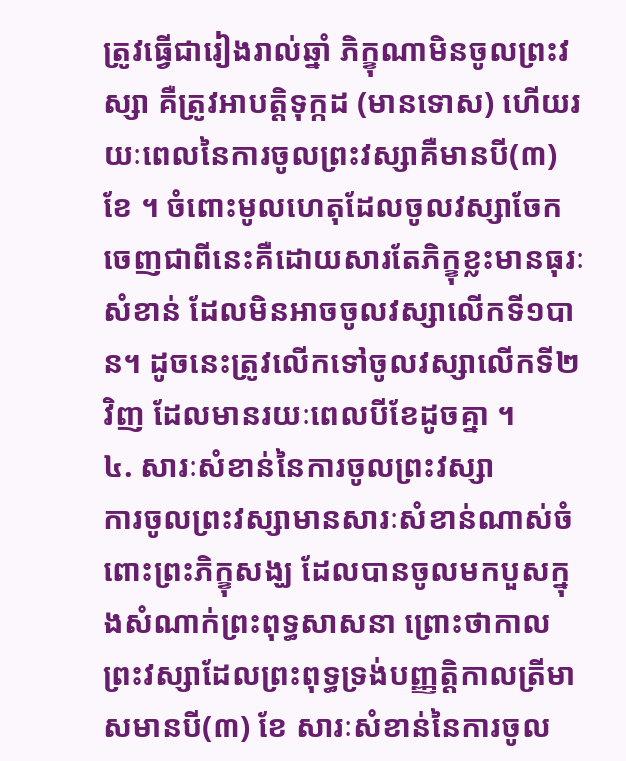ត្រូវធ្វើជារៀងរាល់ឆ្នាំ ភិក្ខុណាមិនចូលព្រះវស្សា គឺត្រូវអាបត្តិទុក្កដ (មានទោស) ហើយរយៈពេលនៃការចូលព្រះវស្សាគឺមានបី(៣)ខែ ។ ចំពោះមូលហេតុដែលចូលវស្សាចែកចេញជាពីនេះគឺដោយសារតែភិក្ខុខ្លះមានធុរៈសំខាន់ ដែលមិនអាចចូលវស្សាលើកទី១បាន។ ដូចនេះត្រូវលើកទៅចូលវស្សាលើកទី២វិញ ដែលមានរយៈពេលបីខែដូចគ្នា ។
៤. សារៈសំខាន់នៃការចូលព្រះវស្សា
ការចូលព្រះវស្សាមានសារៈសំខាន់ណាស់ចំពោះព្រះភិក្ខុសង្ឃ ដែលបានចូលមកបួសក្នុងសំណាក់ព្រះពុទ្ធសាសនា ព្រោះថាកាលព្រះវស្សាដែលព្រះពុទ្ធទ្រង់បញ្ញត្តិកាលត្រីមាសមានបី(៣) ខែ សារៈសំខាន់នៃការចូល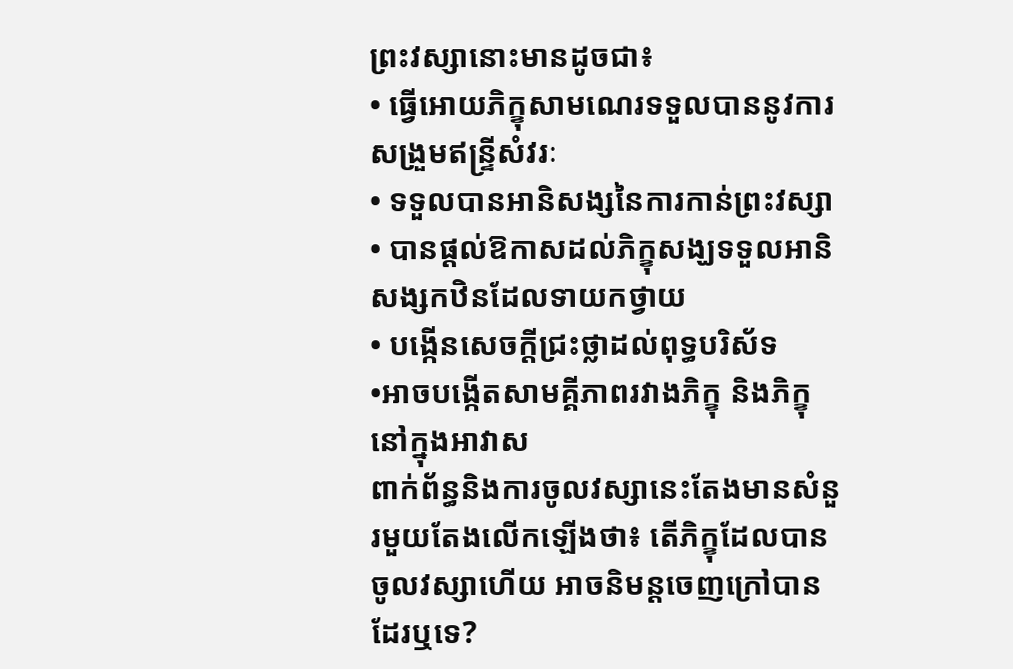ព្រះវស្សានោះមានដូចជា៖
• ធ្វើអោយភិក្ខុសាមណេរទទួលបាននូវការសង្រួមឥន្ទ្រីសំវរៈ
• ទទួលបានអានិសង្សនៃការកាន់ព្រះវស្សា
• បានផ្តល់ឱកាសដល់ភិក្ខុសង្ឃទទួលអានិសង្សកឋិនដែលទាយកថ្វាយ
• បង្កើនសេចក្តីជ្រះថ្លាដល់ពុទ្ធបរិស័ទ
•អាចបង្កើតសាមគ្គីភាពរវាងភិក្ខុ និងភិក្ខុនៅក្នុងអាវាស
ពាក់ព័ន្ធនិងការចូលវស្សានេះតែងមានសំនួរមួយតែងលើកឡើងថា៖ តើភិក្ខុដែលបានចូលវស្សាហើយ អាចនិមន្តចេញក្រៅបានដែរឬទេ?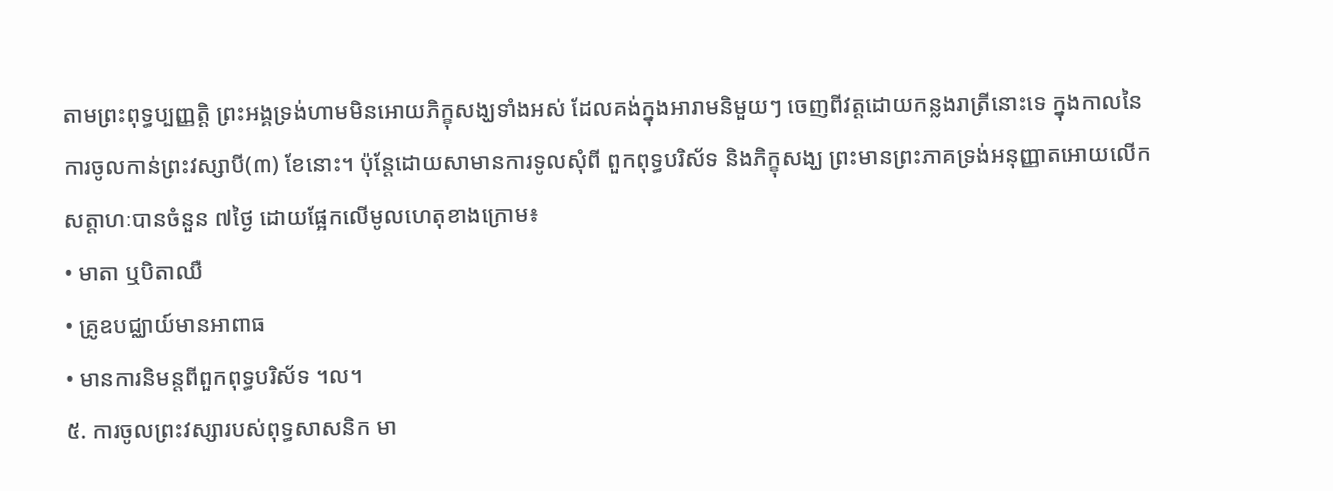តាមព្រះពុទ្ធប្បញ្ញត្តិ ព្រះអង្គទ្រង់ហាមមិនអោយភិក្ខុសង្ឃទាំងអស់ ដែលគង់ក្នុងអារាមនិមួយៗ ចេញពីវត្តដោយកន្លងរាត្រីនោះទេ ក្នុងកាលនៃការចូលកាន់ព្រះវស្សាបី(៣) ខែនោះ។ ប៉ុន្តែដោយសាមានការទូលសុំពី ពួកពុទ្ធបរិស័ទ និងភិក្ខុសង្ឃ ព្រះមានព្រះភាគទ្រង់អនុញ្ញាតអោយលើកសត្តាហៈបានចំនួន ៧ថ្ងៃ ដោយផ្អែកលើមូលហេតុខាងក្រោម៖
• មាតា ឬបិតាឈឺ
• គ្រូឧបជ្ឈាយ៍មានអាពាធ
• មានការនិមន្តពីពួកពុទ្ធបរិស័ទ ។ល។
៥. ការចូលព្រះវស្សារបស់ពុទ្ធសាសនិក មា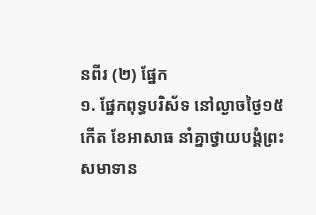នពីរ (២) ផ្នែក
១. ផ្នែកពុទ្ធបរិស័ទ នៅល្ងាចថ្ងៃ១៥កើត ខែអាសាធ នាំគ្នាថ្វាយបង្គំព្រះ សមាទាន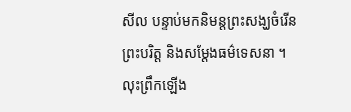សីល បន្ទាប់មកនិមន្តព្រះសង្ឃចំរើនព្រះបរិត្ត និងសម្តែងធម៌ទេសនា ។ លុះព្រឹកឡើង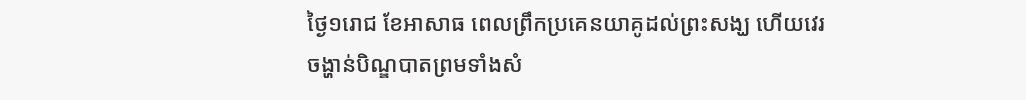ថ្ងៃ១រោជ ខែអាសាធ ពេលព្រឹកប្រគេនយាគូដល់ព្រះសង្ឃ ហើយវេរចង្ហាន់បិណ្ឌបាតព្រមទាំងសំ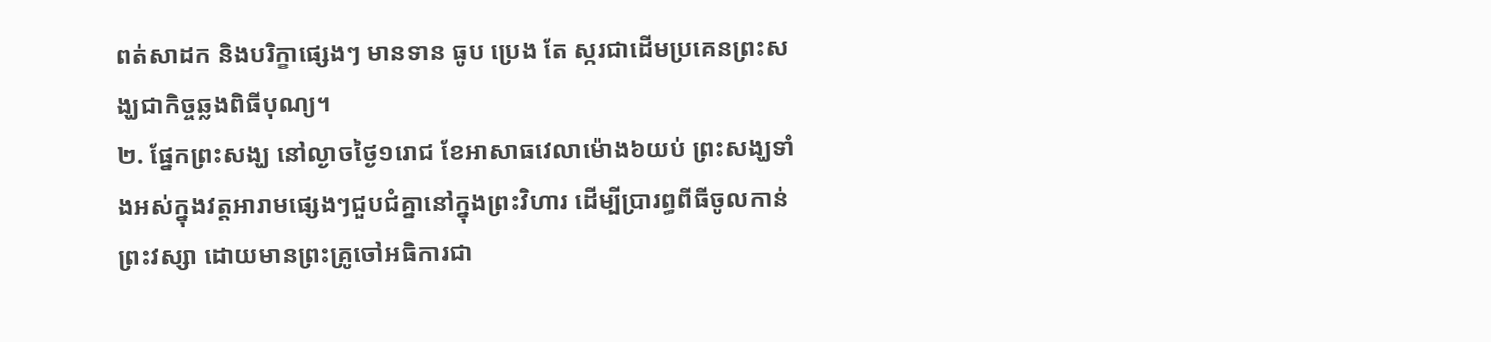ពត់សាដក និងបរិក្ខាផ្សេងៗ មានទាន ធូប ប្រេង តែ ស្ករជាដើមប្រគេនព្រះសង្ឃជាកិច្ចឆ្លងពិធីបុណ្យ។
២. ផ្នែកព្រះសង្ឃ នៅល្ងាចថ្ងៃ១រោជ ខែអាសាធវេលាម៉ោង៦យប់ ព្រះសង្ឃទាំងអស់ក្នុងវត្តអារាមផ្សេងៗជួបជំគ្នានៅក្នុងព្រះវិហារ ដើម្បីប្រារព្ធពីធីចូលកាន់ព្រះវស្សា ដោយមានព្រះគ្រូចៅអធិការជា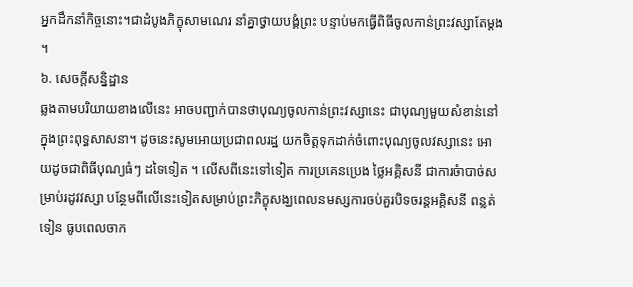អ្នកដឹកនាំកិច្ចនោះ។ជាដំបូងភិក្ខុសាមណេរ នាំគ្នាថ្វាយបង្គំព្រះ បន្ទាប់មកធ្វើពិធីចូលកាន់ព្រះវស្សាតែម្តង ។
៦. សេចក្តីសន្និដ្ឋាន
ឆ្លងតាមបរិយាយខាងលើនេះ អាចបញ្ជាក់បានថាបុណ្យចូលកាន់ព្រះវស្សានេះ ជាបុណ្យមួយសំខាន់នៅក្នុងព្រះពុទ្ធសាសនា។ ដូចនេះសូមអោយប្រជាពលរដ្ឋ យកចិត្តទុកដាក់ចំពោះបុណ្យចូលវស្សានេះ អោយដូចជាពិធីបុណ្យធំៗ ដទៃទៀត ។ លើសពីនេះទៅទៀត ការប្រគេនប្រេង ថ្លៃអគិ្គសនី ជាការចំាបាច់សម្រាប់រដូវវស្សា បន្ថែមពីលើនេះទៀតសម្រាប់ព្រះភិក្ខុសង្ឃពេលនមស្សការចប់គួរបិទចរន្តអគ្គិសនី ពន្លត់ទៀន ធូបពេលចាក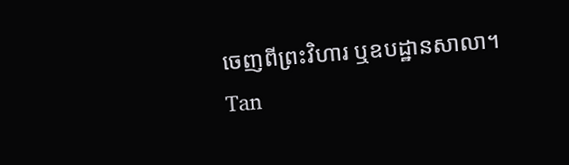ចេញពីព្រះវិហារ ឬឧបដ្ឋានសាលា។
Tan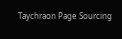Taychraon Page Sourcing